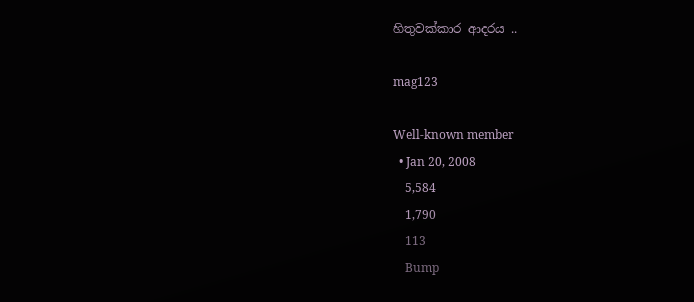හිතුවක්කාර ආදරය ..

mag123

Well-known member
  • Jan 20, 2008
    5,584
    1,790
    113
    Bump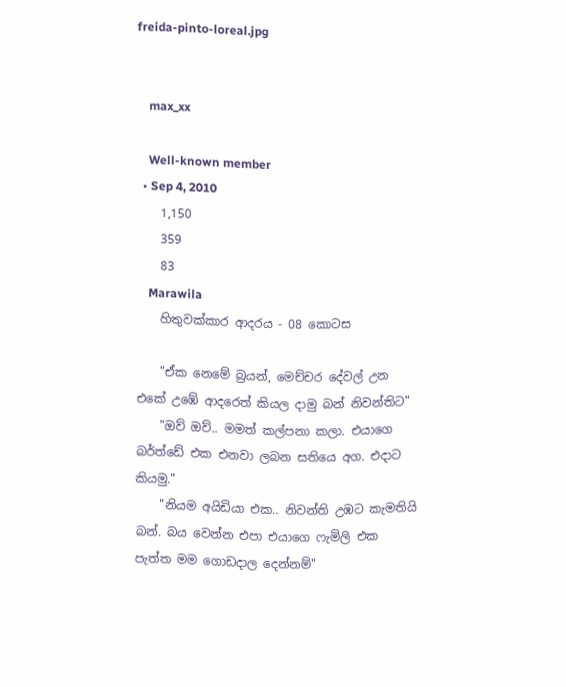freida-pinto-loreal.jpg


    max_xx

    Well-known member
  • Sep 4, 2010
    1,150
    359
    83
    Marawila
    හිතුවක්කාර ආදරය - 08 කොටස

    "ඒක නෙමේ බ්‍රයන්, මෙච්චර දේවල් උන එකේ උඹේ ආදරෙත් කියල දාමු බන් නිවන්තිට"
    "ඔව් ඔව්.. මමත් කල්පනා කලා. එයාගෙ බර්ත්ඩේ එක එනවා ලබන සතියෙ අග. එදාට කියමු."
    "නියම අයිඩියා එක.. නිවන්ති උඹට කැමතියි බන්. බය වෙන්න එපා එයාගෙ ෆැමිලි එක පැත්ත මම ගොඩදාල දෙන්නම්"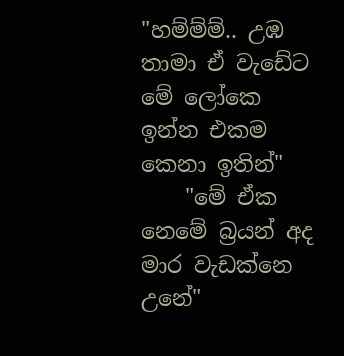"හම්ම්ම්.. උඹ තාමා ඒ වැඩේට මේ ලෝකෙ ඉන්න එකම කෙනා ඉතින්"
    "මේ ඒක නෙමේ බ්‍රයන් අද මාර වැඩක්නෙ උනේ"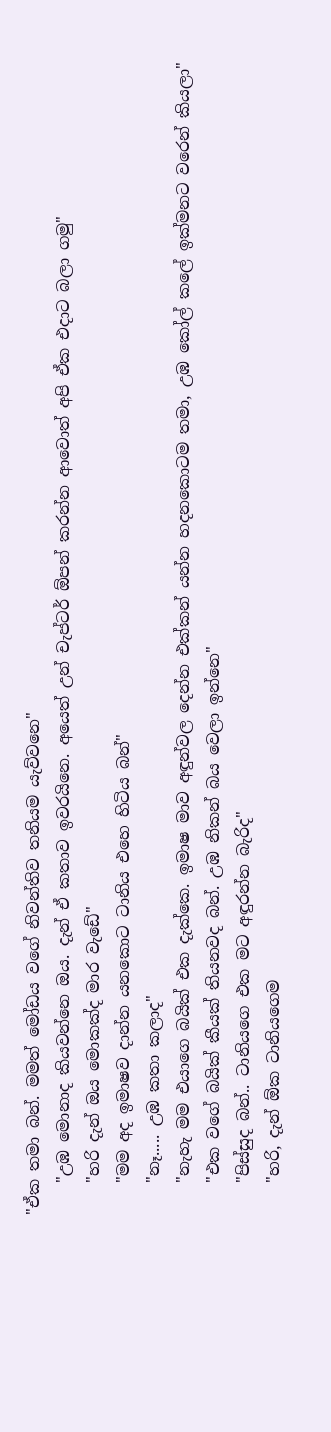"ඒක තමා බන්. මමත් මෝඩය වගේ නිවන්තිව තනියම යැව්වනෙ"
    "උඹ මොනාද කියවන්නෙ ඔය. දැන් ඒ කතාව ඉවරයිනෙ. අයෙත් උන් චැප්ටර් ඕපන් කරන්න ආවොත් අපි ඒක එදාට බලා ගමු"
    "හරි දැන් ඔය මොකක්ද මාර වැඩේ"
    "මම අද ඉමාෂව දාන්න යනකොට ටානිය එහෙ හිටිය බන්"
    "නෑ..... උඹ කතා කලාද"
    "නැහැ මම එයාගෙ බයික් එක දැක්කෙ. ඉමාෂ මාව අඳුන්වල දෙන්න එක්කන් යන්න හදනකොටම තමා, උඹ කෝල් කලේ ඉක්මනට වරෙන් කියලා"
    "එක වගේ බයික් කීයක් තියනවද බන්. උඹ නිකන් බය වෙලා ඉන්නෙ"
    "පිස්සුද බන්.. ටානියගෙ එක මට අඳුරන්න බැරිද"
    "හරි, දැන් ඕක ටානියගෙම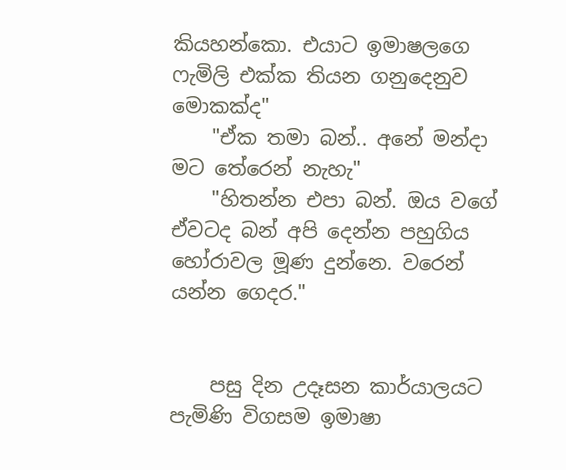කියහන්කො. එයාට ඉමාෂලගෙ ෆැමිලි එක්ක තියන ගනුදෙනුව මොකක්ද"
    "ඒක තමා බන්.. අනේ මන්දා මට තේරෙන් නැහැ"
    "හිතන්න එපා බන්. ඔය වගේ ඒවටද බන් අපි දෙන්න පහුගිය හෝරාවල මූණ දුන්නෙ. වරෙන් යන්න ගෙදර."


    පසු දින උදෑසන කාර්යාලයට පැමිණි විගසම ඉමාෂා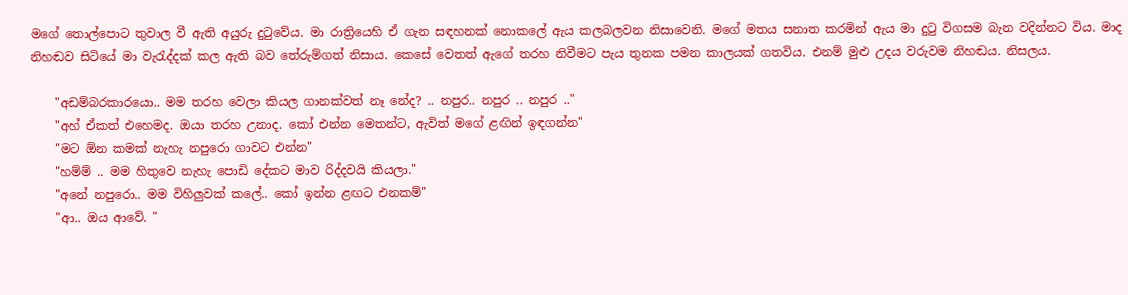මගේ තොල්පොට තුවාල වී ඇති අයුරු දුටුවේය. මා රාත්‍රියෙහි ඒ ගැන සඳහනක් නොකලේ ඇය කලබලවන නිසාවෙනි. මගේ මතය සනාත කරමින් ඇය මා දුටු විගසම බැන වදින්නට විය. මාද නිහඬව සිටියේ මා වැරැද්දක් කල ඇති බව තේරුම්ගත් නිසාය. කෙසේ වෙතත් ඇගේ තරහ නිවීමට පැය තුනක පමන කාලයක් ගතවිය. එනම් මුළු උදය වරුවම නිහඬය. නිසලය.

    "අඩම්බරකාරයො.. මම තරහ වෙලා කියල ගානක්වත් නෑ නේද? .. නපුර.. නපුර .. නපුර .."
    "අහ් ඒකත් එහෙමද. ඔයා තරහ උනාද. කෝ එන්න මෙතන්ට, ඇවිත් මගේ ළඟින් ඉඳගන්න"
    "මට ඕන කමක් නැහැ නපුරො ගාවට එන්න"
    "හම්ම් .. මම හිතුවෙ නැහැ පොඩි දේකට මාව රිද්දවයි කියලා."
    "අනේ නපුරො.. මම විහිලුවක් කලේ.. කෝ ඉන්න ළඟට එනකම්"
    "ආ.. ඔය ආවේ. "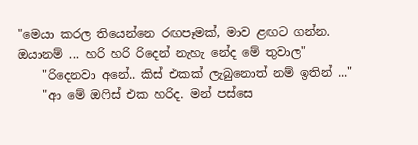"මෙයා කරල තියෙන්නෙ රඟපෑමක්, මාව ළඟට ගන්න. ඔයානම් ... හරි හරි රිදෙන් නැහැ නේද මේ තුවාල"
    "රිදෙනවා අනේ.. කිස් එකක් ලැබුනොත් නම් ඉතින් ..."
    "ආ මේ ඔෆිස් එක හරිද. මන් පස්සෙ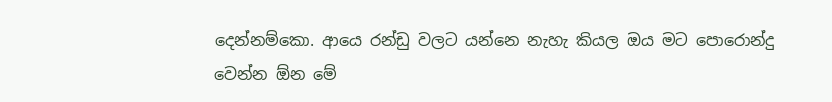දෙන්නම්කො. ආයෙ රන්ඩු වලට යන්නෙ නැහැ කියල ඔය මට පොරොන්දු වෙන්න ඕන මේ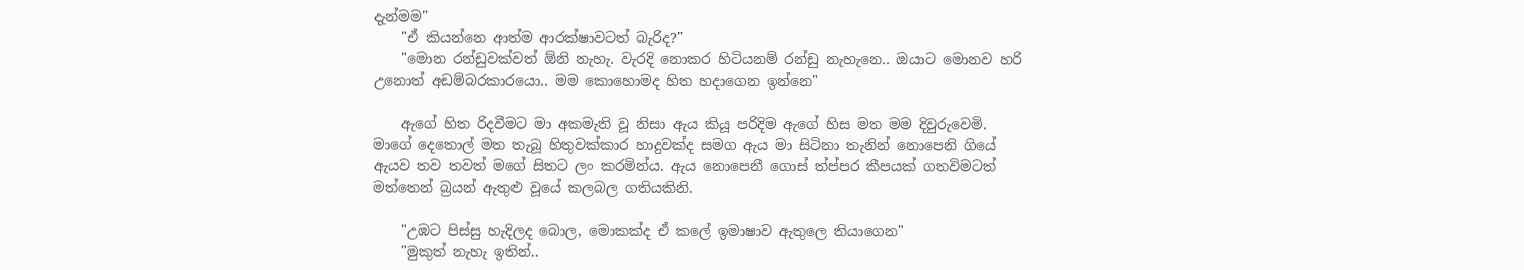දැන්මම"
    "ඒ කියන්නෙ ආත්ම ආරක්ෂාවටත් බැරිද?"
    "මොන රන්ඩුවක්වත් ඕනි නැහැ. වැරදි නොකර හිටියනම් රන්ඩු නැහැනෙ.. ඔයාට මොනව හරි උනොත් අඩම්බරකාරයො.. මම කොහොමද හිත හදාගෙන ඉන්නෙ"

    ඇගේ හිත රිදවීමට මා අකමැති වූ නිසා ඇය කියූ පරිදිම ඇගේ හිස මත මම දිවුරුවෙමි. මාගේ දෙතොල් මත තැබූ හිතුවක්කාර හාදුවක්ද සමග ඇය මා සිටිනා තැනින් නොපෙනි ගියේ ඇයව තව තවත් මගේ සිතට ලං කරමින්ය. ඇය නොපෙනී ගොස් ත්ප්පර කීපයක් ගතවිමටත් මත්තෙන් බ්‍රයන් ඇතුළු වූයේ කලබල ගතියකිනි.

    "උඹට පිස්සු හැදිලද බොල, මොකක්ද ඒ කලේ ඉමාෂාව ඇතුලෙ තියාගෙන"
    "මුකුත් නැහැ ඉතින්..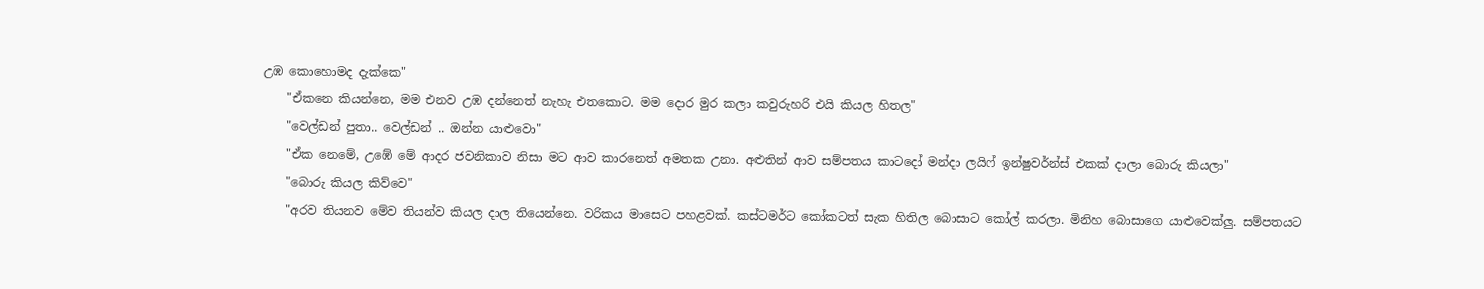උඹ කොහොමද දැක්කෙ"
    "ඒකනෙ කියන්නෙ, මම එනව උඹ දන්නෙත් නැහැ එතකොට. මම දොර මුර කලා කවුරුහරි එයි කියල හිතල"
    "වෙල්ඩන් පුතා.. වෙල්ඩන් .. ඔන්න යාළුවො"
    "ඒක නෙමේ, උඹේ මේ ආදර ජවනිකාව නිසා මට ආව කාරනෙත් අමතක උනා. අළුතින් ආව සම්පතය කාටදෝ මන්දා ලයිෆ් ඉන්ෂුවර්න්ස් එකක් දාලා බොරු කියලා"
    "බොරු කියල කිව්වෙ"
    "අරව තියනව මේව තියන්ව කියල දාල තියෙන්නෙ. වරිකය මාසෙට පහළවක්. කස්ටමර්ට කෝකටත් සැක හිතිල බොසාට කෝල් කරලා. මිනිහ බොසාගෙ යාළුවෙක්ලු. සම්පතයට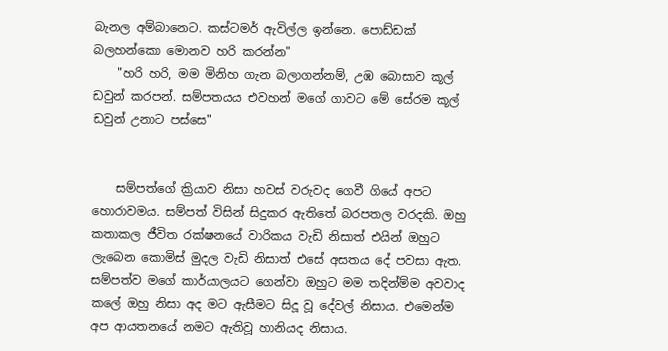බැනල අම්බානෙට. කස්ටමර් ඇවිල්ල ඉන්නෙ. පොඩ්ඩක් බලහන්කො මොනව හරි කරන්න"
    "හරි හරි, මම මිනිහ ගැන බලාගන්නම්, උඹ බොසාව කූල් ඩවුන් කරපන්. සම්පතයය එවහන් මගේ ගාවට මේ සේරම කූල් ඩවුන් උනාට පස්සෙ"


    සම්පත්ගේ ක්‍රියාව නිසා හවස් වරුවද ගෙවී ගියේ අපට හොරාවමය. සම්පත් විසින් සිදුකර ඇතිතේ බරපතල වරදකි. ඔහු කතාකල ජීවිත රක්ෂනයේ වාරිකය වැඩි නිසාත් එයින් ඔහුට ලැබෙන කොමිස් මුදල වැඩි නිසාත් එසේ අසත‍ය දේ පවසා ඇත. සම්පත්ව මගේ කාර්යාලයට ගෙන්වා ඔහුට මම තදින්ම්ම අවවාද කලේ ඔහු නිසා අද මට ඇසීමට සිදූ වූ දේවල් නිසාය. එමෙන්ම අප ආයතනයේ නමට ඇතිවූ හානියද නිසාය.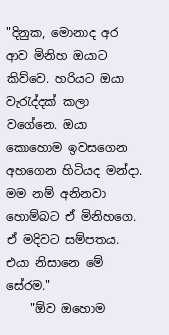"දිනුක, මොනාද අර ආව මිනිහ ඔයාට කිව්වෙ. හරියට ඔයා වැරැද්දක් කලා වගේනෙ. ඔයා කොහොම ඉවසගෙන අහගෙන හිටියද මන්දා. මම නම් අනිනවා හොම්බට ඒ මිනිහගෙ. ඒ මදිවට සම්පතය. එයා නිසානෙ මේ සේරම."
    "ඕව ඔහොම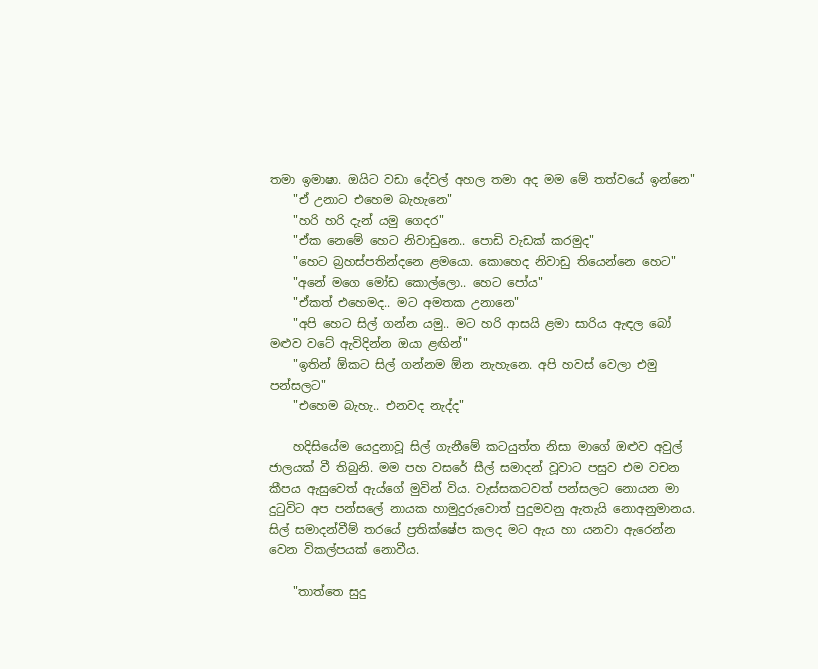තමා ඉමාෂා. ඔයිට වඩා දේවල් අහල තමා අද මම මේ තත්වයේ ඉන්නෙ"
    "ඒ උනාට එහෙම බැහැනෙ"
    "හරි හරි දැන් යමු ගෙදර"
    "ඒක නෙමේ හෙට නිවාඩුනෙ.. පොඩි වැඩක් කරමුද"
    "හෙට බ්‍රහස්පතින්දනෙ ළමයො. කොහෙද නිවාඩු තියෙන්නෙ හෙට"
    "අනේ මගෙ මෝඩ කොල්ලො.. හෙට පෝය"
    "ඒකත් එහෙමද.. මට අමතක උනානෙ"
    "අපි හෙට සිල් ගන්න යමු.. මට හරි ආසයි ළමා සාරිය ඇඳල බෝ මළුව වටේ ඇවිදින්න ඔයා ළඟින්"
    "ඉතින් ඕකට සිල් ගන්නම ඕන නැහැනෙ. අපි හවස් වෙලා එමු පන්සලට"
    "එහෙම බැහැ.. එනවද නැද්ද"

    හදිසියේම යෙදුනාවූ සිල් ගැනීමේ කටයුත්ත නිසා මාගේ ඔළුව අවුල් ජාලයක් වී තිබුනි. මම පහ වසරේ සීල් සමාදන් වූවාට පසුව එම වචන කීපය ඇසුවෙත් ඇය්ගේ මුවින් විය. වැස්සකටවත් පන්සලට නොයන මා දුටුවිට අප පන්සලේ නායක හාමුදුරුවොත් පුදුමවනු ඇතැයි නොඅනුමානය. සිල් සමාදන්වීම් තරයේ ප්‍රතික්ෂේප කලද මට ඇය හා යනවා ඇරෙන්න වෙන විකල්පයක් නොවීය.

    "තාත්තෙ සුදු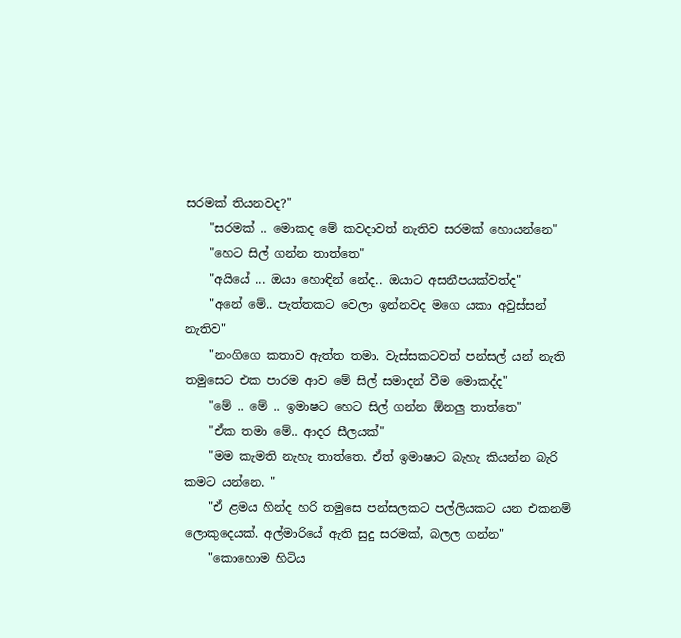සරමක් තියනවද?"
    "සරමක් .. මොකද මේ කවදාවත් නැතිව සරමක් හොයන්නෙ"
    "හෙට සිල් ගන්න තාත්තෙ"
    "අයියේ ... ඔයා හොඳින් නේද.. ඔයාට අසනීපයක්වත්ද"
    "අනේ මේ.. පැත්තකට වෙලා ඉන්නවද මගෙ යකා අවුස්සන් නැතිව"
    "නංගිගෙ කතාව ඇත්ත තමා. වැස්සකටවත් පන්සල් යන් නැති තමුසෙට එක පාරම ආව මේ සිල් සමාදන් වීම මොකද්ද"
    "මේ .. මේ .. ඉමාෂට හෙට සිල් ගන්න ඕනලු තාත්තෙ"
    "ඒක තමා මේ.. ආදර සීලයක්"
    "මම කැමති නැහැ තාත්තෙ. ඒත් ඉමාෂාට බැහැ කියන්න බැරි කමට යන්නෙ. "
    "ඒ ළමය හින්ද හරි තමුසෙ පන්සලකට පල්ලියකට යන එකනම් ලොකුදෙයක්. අල්මාරියේ ඇති සුදු සරමක්, බලල ගන්න"
    "කොහොම හිටිය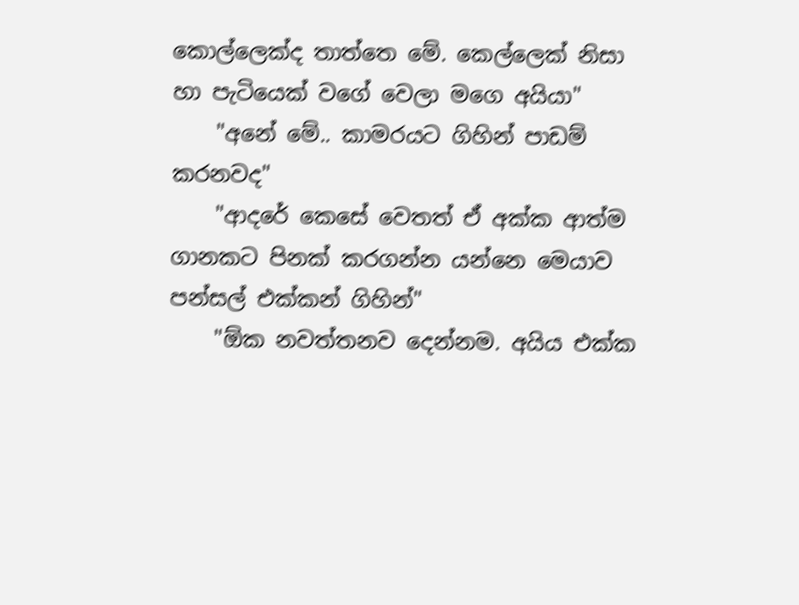කොල්ලෙක්ද තාත්තෙ මේ. කෙල්ලෙක් නිසා හා පැටියෙක් වගේ වෙලා මගෙ අයියා"
    "අනේ මේ.. කාමරයට ගිහින් පාඩම් කරනවද"
    "ආදරේ කෙසේ වෙතත් ඒ අක්ක ආත්ම ගානකට පිනක් කරගන්න යන්නෙ මෙයාව පන්සල් එක්කන් ගිහින්"
    "ඕක නවත්තනව දෙන්නම. අයිය එක්ක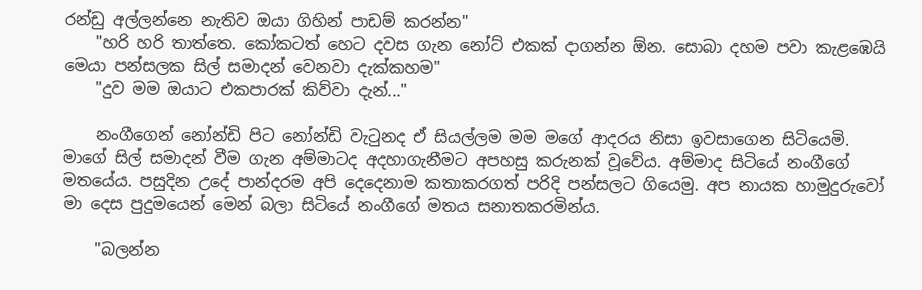රන්ඩු අල්ලන්නෙ නැතිව ඔයා ගිහින් පාඩම් කරන්න"
    "හරි හරි තාත්තෙ. කෝකටත් හෙට දවස ගැන නෝට් එකක් දාගන්න ඕන. සොබා දහම පවා කැළඹෙයි මෙයා පන්සලක සිල් සමාදන් වෙනවා දැක්කහම"
    "දුව මම ඔයාට එකපාරක් කිව්වා දැන්..."

    නංගීගෙන් නෝන්ඩි පිට නෝන්ඩි වැටුනද ඒ සියල්ලම මම මගේ ආදරය නිසා ඉවසාගෙන සිටියෙමි. මාගේ සිල් සමාදන් වීම ගැන අම්මාටද අදහාගැනීමට අපහසු කරුනක් වූවේය. අම්මාද සිටියේ නංගීගේ මතයේය. පසුදින උදේ පාන්දරම අපි දෙදෙනාම කතාකරගත් පරිදි පන්සලට ගියෙමු. අප නායක හාමුදුරුවෝ මා දෙස පුදුමයෙන් මෙන් බලා සිටියේ නංගීගේ මතය සනාතකරමින්ය.

    "බලන්න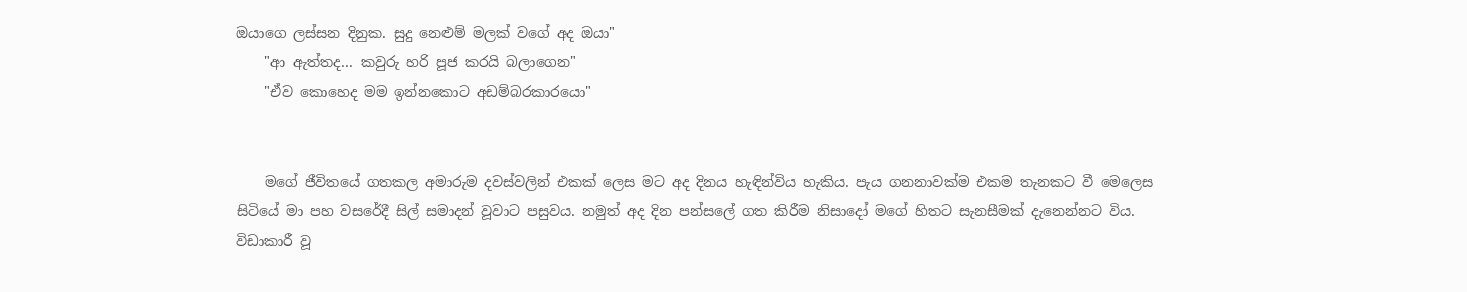ඔයාගෙ ලස්සන දිනුක. සුදු නෙළුම් මලක් වගේ අද ඔයා"
    "ආ ඇත්තද... කවුරු හරි පූජ කරයි බලාගෙන"
    "ඒව කොහෙද මම ඉන්නකොට අඩම්බරකාරයො"


    මගේ ජීවිතයේ ගතකල අමාරුම දවස්වලින් එකක් ලෙස මට අද දිනය හැඳින්විය හැකිය. පැය ගනනාවක්ම එකම තැනකට වී මෙලෙස සිටියේ මා පහ වසරේදී සිල් සමාදන් වූවාට පසුවය. නමුත් අද දින පන්සලේ ගත කිරීම නිසාදෝ මගේ හිතට සැනසීමක් දැනෙන්නට විය. විඩාකාරී වූ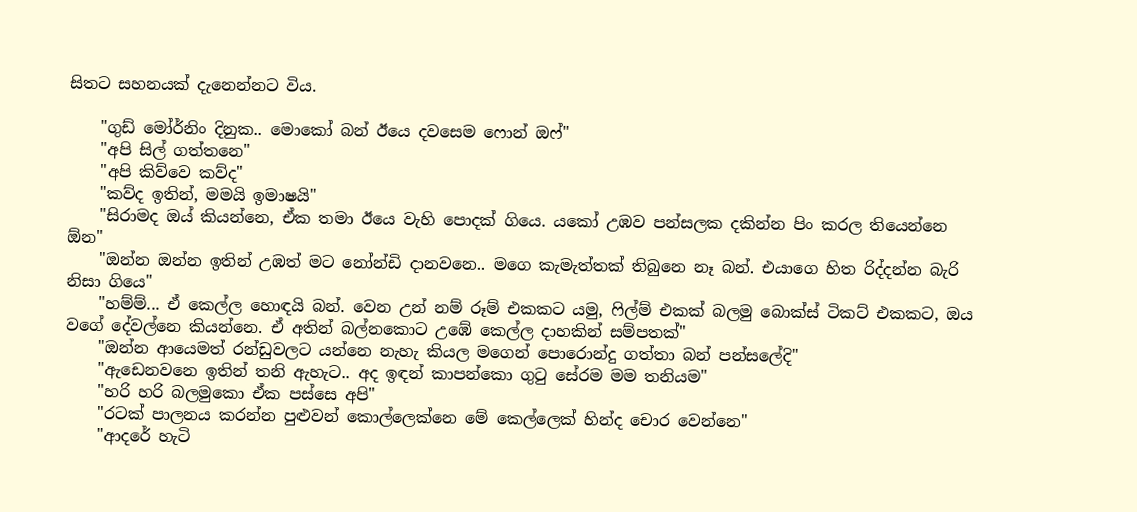සිතට සහනයක් දැනෙන්නට විය.

    "ගුඩ් මෝර්නිං දිනුක.. මොකෝ බන් ඊයෙ දවසෙම ෆොන් ඔෆ්"
    "අපි සිල් ගත්තනෙ"
    "අපි කිව්වෙ කව්ද"
    "කව්ද ඉතින්, මමයි ඉමාෂයි"
    "සිරාමද ඔය් කියන්නෙ, ඒක තමා ඊයෙ වැහි පොදක් ගියෙ. යකෝ උඹව පන්සලක දකින්න පිං කරල තියෙන්නෙ ඕන"
    "ඔන්න ඔන්න ඉතින් උඹත් මට නෝන්ඩි දානවනෙ.. මගෙ කැමැත්තක් තිබුනෙ නෑ බන්. එයාගෙ හිත රිද්දන්න බැරි නිසා ගියෙ"
    "හම්ම්... ඒ කෙල්ල හොඳයි බන්. වෙන උන් නම් රූම් එකකට යමු, ෆිල්ම් එකක් බලමු බොක්ස් ටිකට් එකකට, ඔය වගේ දේවල්නෙ කියන්නෙ. ඒ අතින් බල්නකොට උඹේ කෙල්ල දාහකින් සම්පතක්"
    "ඔන්න ආයෙමත් රන්ඩුවලට යන්නෙ නැහැ කියල මගෙන් පොරොන්දු ගත්තා බන් පන්සලේදි"
    "ඇඩෙනවනෙ ඉතින් තනි ඇහැට.. අද ඉඳන් කාපන්කො ගුටු සේරම මම තනියම"
    "හරි හරි බලමුකො ඒක පස්සෙ අපි"
    "රටක් පාලනය කරන්න පුළුවන් කොල්ලෙක්නෙ මේ කෙල්ලෙක් හින්ද චොර වෙන්නෙ"
    "ආදරේ හැටි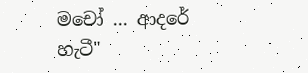මචෝ ... ආදරේ හැටී"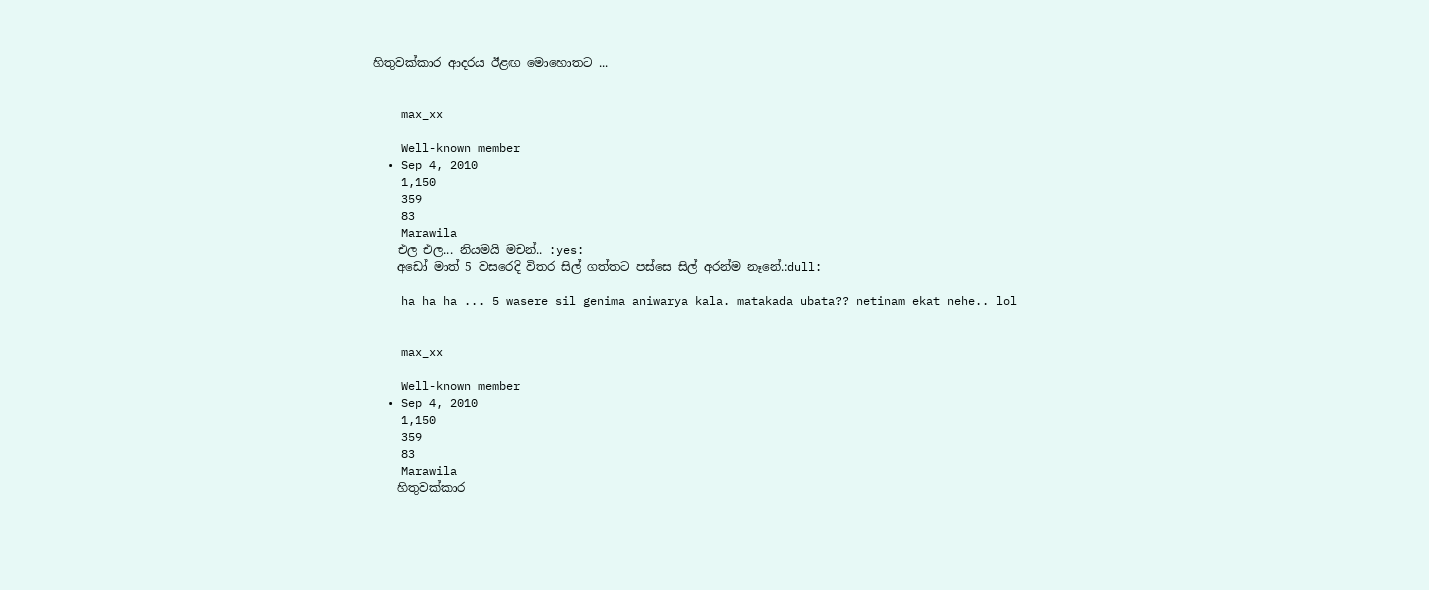හිතුවක්කාර ආදරය ඊළඟ මොහොතට ...


    max_xx

    Well-known member
  • Sep 4, 2010
    1,150
    359
    83
    Marawila
    එල එල... නියමයි මචන්.. :yes:
    අඩෝ මාත් 5 වසරෙදි විතර සිල් ගත්තට පස්සෙ සිල් අරන්ම නෑනේ.:dull:

    ha ha ha ... 5 wasere sil genima aniwarya kala. matakada ubata?? netinam ekat nehe.. lol


    max_xx

    Well-known member
  • Sep 4, 2010
    1,150
    359
    83
    Marawila
    හිතුවක්කාර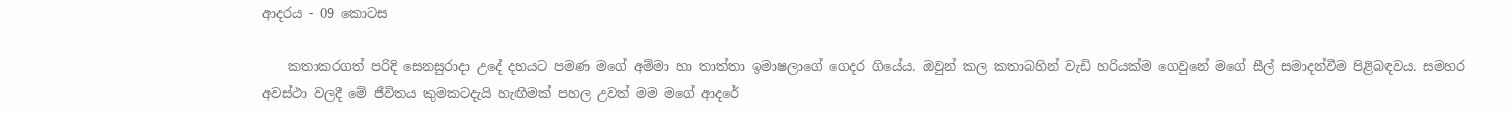ආදරය - 09 කොටස

    කතාකරගත් පරිදි සෙනසුරාදා උදේ දහයට පමණ මගේ අම්මා හා තාත්තා ඉමාෂලාගේ ගෙදර ගියේය. ඔවුන් කල කතාබහින් වැඩි හරියක්ම ගෙවුනේ මගේ සීල් සමාදන්වීම පිළිබඳවය. සමහර අවස්ථා වලදී මේ ජීවිතය කුමකටදැයි හැඟීමක් පහල උවත් මම මගේ ආදරේ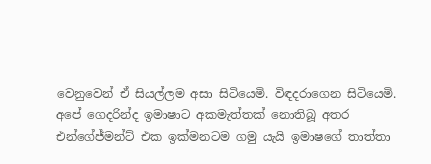වෙනුවෙන් ඒ සියල්ලම අසා සිටියෙමි. විඳදරාගෙන සිටියෙමි. අපේ ගෙදරින්ද ඉමාෂාට අකමැත්තක් නොතිබූ අතර එන්ගේජ්මන්ට් එක ඉක්මනටම ගමු යැයි ඉමාෂගේ තාත්තා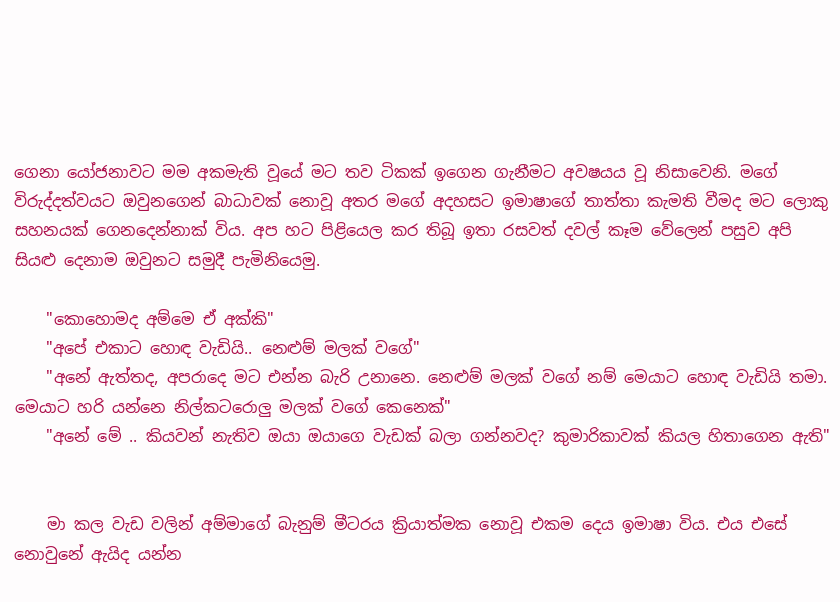ගෙනා යෝජනාවට මම අකමැති වූයේ මට තව ටිකක් ඉගෙන ගැනීමට අවෂයය වූ නිසාවෙනි. මගේ විරුද්දත්වයට ඔවුනගෙන් බාධාවක් නොවූ අතර මගේ අදහසට ඉමාෂාගේ තාත්තා කැමති වීමද මට ලොකු සහනයක් ගෙනදෙන්නාක් විය. අප හට පිළියෙල කර තිබූ ඉතා රසවත් දවල් කෑම වේලෙන් පසුව අපි සියළු දෙනාම ඔවුනට සමුදී පැමිනියෙමු.

    "කොහොමද අම්මෙ ඒ අක්කි"
    "අපේ එකාට හොඳ වැඩියි.. නෙළුම් මලක් වගේ"
    "අනේ ඇත්තද, අපරාදෙ මට එන්න බැරි උනානෙ. නෙළුම් මලක් වගේ නම් මෙයාට හොඳ වැඩියි තමා. මෙයාට හරි යන්නෙ නිල්කටරොලු මලක් වගේ කෙනෙක්"
    "අනේ මේ .. කියවන් නැතිව ඔයා ඔයාගෙ වැඩක් බලා ගන්නවද? කුමාරිකාවක් කියල හිතාගෙන ඇති"


    මා කල වැඩ වලින් අම්මාගේ බැනුම් මීටරය ක්‍රියාත්මක නොවූ එකම දෙය ඉමාෂා විය. එය එසේ නොවුනේ ඇයිද යන්න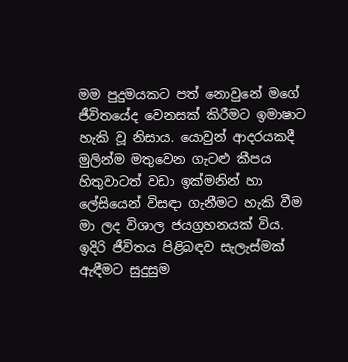මම පුදුමයකට පත් නොවුනේ මගේ ජීවිතයේද වෙනසක් කිරීමට ඉමාෂාට හැකි වූ නිසාය. යොවුන් ආදරයකදී මුලින්ම මතුවෙන ගැටළු කීපය හිතුවාටත් වඩා ඉක්මනින් හා ලේසියෙන් විසඳා ගැනීමට හැකි වීම මා ලද විශාල ජයග්‍රහනයක් විය. ඉදිරි ජීවිතය පිළිබඳව සැලැස්මක් ඇඳීමට සුදුසුම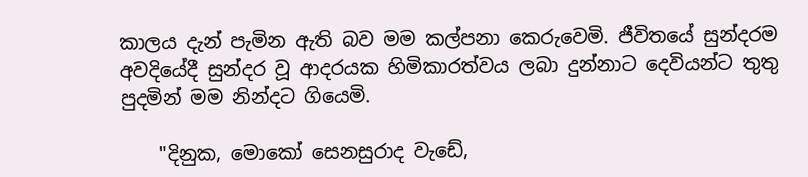කාලය දැන් පැමින ඇති බව මම කල්පනා කෙරුවෙමි. ජීවිතයේ සුන්දරම අවදියේදී සුන්දර වූ ආදරයක හිමිකාරත්වය ලබා දුන්නාට දෙවියන්ට තුතු පුදමින් මම නින්දට ගියෙමි.

    "දිනුක, මොකෝ සෙනසුරාද වැඩේ,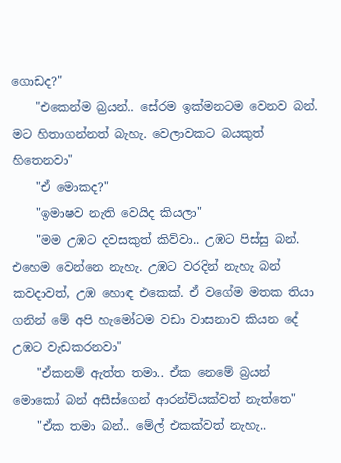ගොඩද?"
    "එකෙන්ම බ්‍රයන්.. සේරම ඉක්මනටම වෙනව බන්. මට හිතාගන්නත් බැහැ. වෙලාවකට බයකුත් හිතෙනවා"
    "ඒ මොකද?"
    "ඉමාෂව නැති වෙයිද කියලා"
    "මම උඹට දවසකුත් කිව්වා.. උඹට පිස්සු බන්. එහෙම වෙන්නෙ නැහැ. උඹට වරදින් නැහැ බන් කවදාවත්, උඹ හොඳ එකෙක්. ඒ වගේම මතක තියා ගනින් මේ අපි හැමෝටම වඩා වාසනාව කියන දේ උඹට වැඩකරනවා"
    "ඒකනම් ඇත්ත තමා.. ඒක නෙමේ බ්‍රයන් මොකෝ බන් අසීස්ගෙන් ආරන්චියක්වත් නැත්තෙ"
    "ඒක තමා බන්.. මේල් එකක්වත් නැහැ..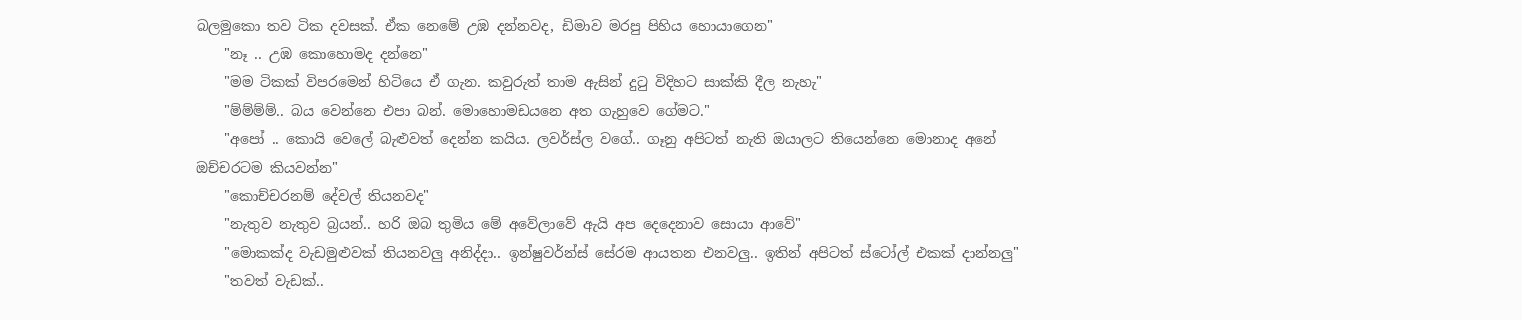බලමුකො තව ටික දවසක්. ඒක නෙමේ උඹ දන්නවද, ඩිමාව මරපු පිහිය හොයාගෙන"
    "නෑ .. උඹ කොහොමද දන්නෙ"
    "මම ටිකක් විපරමෙන් හිටියෙ ඒ ගැන. කවුරුත් තාම ඇසින් දුටු විදිහට සාක්කි දීල නැහැ"
    "ම්ම්ම්ම්.. බය වෙන්නෙ එපා බන්. මොහොමඩයනෙ අත ගැහුවෙ ගේමට."
    "අපෝ .. කොයි වෙලේ බැළුවත් දෙන්න කයිය. ලවර්ස්ල වගේ.. ගෑනු අපිටත් නැති ඔයාලට තියෙන්නෙ මොනාද අනේ ඔච්චරටම කියවන්න"
    "කොච්චරනම් දේවල් තියනවද"
    "නැතුව නැතුව බ්‍රයන්.. හරි ඔබ තුමිය මේ අවේලාවේ ඇයි අප දෙදෙනාව සොයා ආවේ"
    "මොකක්ද වැඩමුළුවක් තියනවලු අනිද්දා.. ඉන්ෂුවර්න්ස් සේරම ආයතන එනවලු.. ඉතින් අපිටත් ස්ටෝල් එකක් දාන්නලු"
    "තවත් වැඩක්..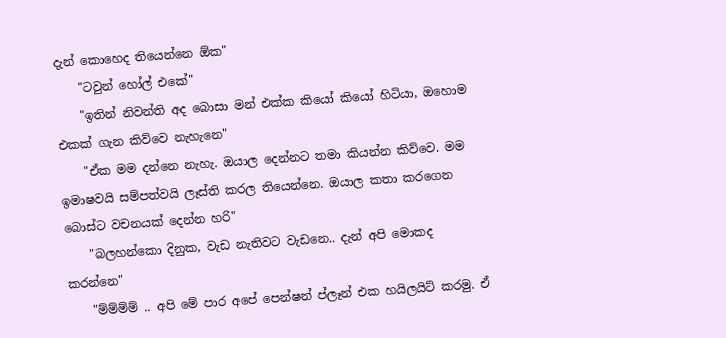දැන් කොහෙද තියෙන්නෙ ඕක"
    "ටවුන් හෝල් එකේ"
    "ඉතින් නිවන්ති අද බොසා මන් එක්ක කියෝ කියෝ හිටියා, ඔහොම එකක් ගැන කිව්වෙ නැහැනෙ"
    "ඒක මම දන්නෙ නැහැ. ඔයාල දෙන්නට තමා කියන්න කිව්වෙ. මම ඉමාෂවයි සම්පත්වයි ලෑස්ති කරල තියෙන්නෙ. ඔයාල කතා කරගෙන බොස්ට වචනයක් දෙන්න හරි"
    "බලහන්කො දිනුක, වැඩ නැතිවට වැඩනෙ.. දැන් අපි මොකද කරන්නෙ"
    "ම්ම්ම්ම් .. අපි මේ පාර අපේ පෙන්ෂන් ප්ලෑන් එක හයිලයිට් කරමු. ඒ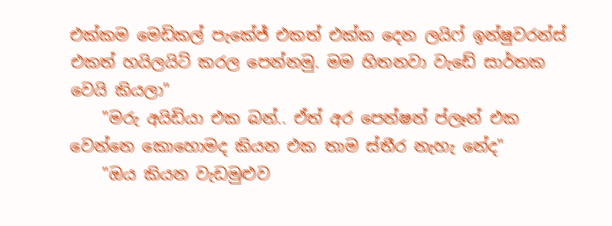එක්කම මෙඩිකල් පැකේජ් එකත් එක්ක දෙන ලයිෆ් ඉන්ෂුවරන්ස් එකත් හයිලයිට් කරල පෙන්නමු. මම හිතනවා වැඩේ සාර්තක වෙයි කියලා"
    "මරු අයිඩියා එක බන්.. ඒත් අර පෙන්ෂන් ප්ලෑන් එක වෙන්නෙ කොහොමද කියන එක තාම ස්තීර නැහැ නේද"
    "ඔය කියන වැඩමුළුව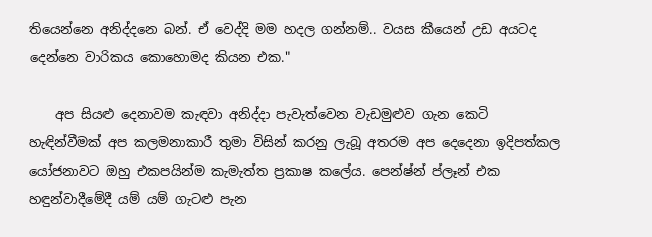තියෙන්නෙ අනිද්දනෙ බන්. ඒ වෙද්දි මම හදල ගන්නම්.. වයස කීයෙන් උඩ අයටද දෙන්නෙ වාරිකය කොහොමද කියන එක."

    අප සියළු දෙනාවම කැඳවා අනිද්දා පැවැත්වෙන වැඩමුළුව ගැන කෙටි හැඳින්වීමක් අප කලමනාකාරී තුමා විසින් කරනු ලැබූ අතරම අප දෙදෙනා ඉදිපත්කල යෝජනාවට ඔහු එකපයින්ම කැමැත්ත ප්‍රකාෂ කලේය. පෙන්ෂ්න් ප්ලෑන් එක හඳුන්වාදීමේදී යම් යම් ගැටළු පැන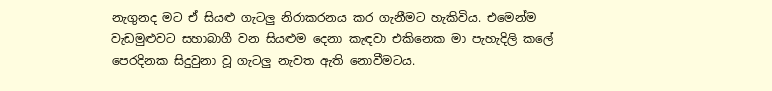නැගුනද මට ඒ සියළු ගැටලු නිරාකරනය කර ගැනීමට හැකිවිය. එමෙන්ම වැඩමුළුවට සහාබාගී වන සියළුම දෙනා කැඳවා එකිනෙක මා පැහැදිලි කලේ පෙරදිනක සිදුවුනා වූ ගැටලු නැවත ඇති නොවීමටය.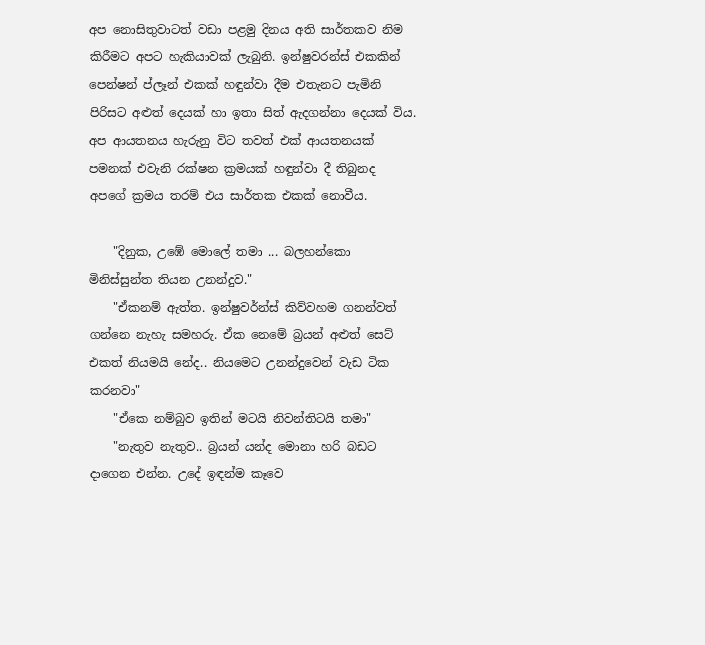අප නොසිතුවාටත් වඩා පළමු දිනය අති සාර්තකව නිම කිරීමට අපට හැකියාවක් ලැබුනි. ඉන්ෂුවරන්ස් එකකින් පෙන්ෂන් ප්ලෑන් එකක් හඳුන්වා දීම එතැනට පැමිනි පිරිසට අළුත් දෙයක් හා ඉතා සිත් ඇදගන්නා දෙයක් විය. අප ආයතනය හැරුනු විට තවත් එක් ආයතනයක් පමනක් එවැනි රක්ෂන ක්‍රමයක් හඳුන්වා දී තිබුනද අපගේ ක්‍රමය තරම් එය සාර්තක එකක් නොවීය.

    "දිනුක, උඹේ මොලේ තමා ... බලහන්කො මිනිස්සුන්ත තියන උනන්දුව."
    "ඒකනම් ඇත්ත. ඉන්ෂුවර්න්ස් කිව්වහම ගනන්වත් ගන්නෙ නැහැ සමහරු. ඒක නෙමේ බ්‍රයන් අළුත් සෙට් එකත් නියමයි නේද.. නියමෙට උනන්දුවෙන් වැඩ ටික කරනවා"
    "ඒකෙ නම්බුව ඉතින් මටයි නිවන්තිටයි තමා"
    "නැතුව නැතුව.. බ්‍රයන් යන්ද මොනා හරි බඩට දාගෙන එන්න. උදේ ඉඳන්ම කෑවෙ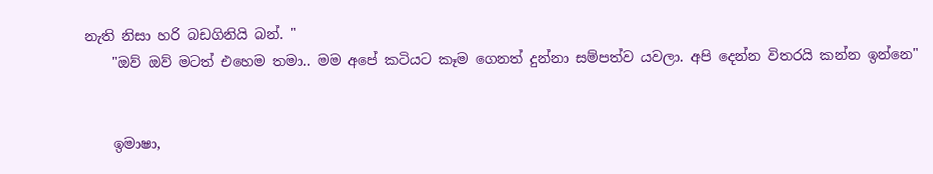නැති නිසා හරි බඩගිනියි බන්. "
    "ඔව් ඔව් මටත් එහෙම තමා.. මම අපේ කටියට කෑම ගෙනත් දුන්නා සම්පත්ව යවලා. අපි දෙන්න විතරයි කන්න ඉන්නෙ"


    ඉමාෂා,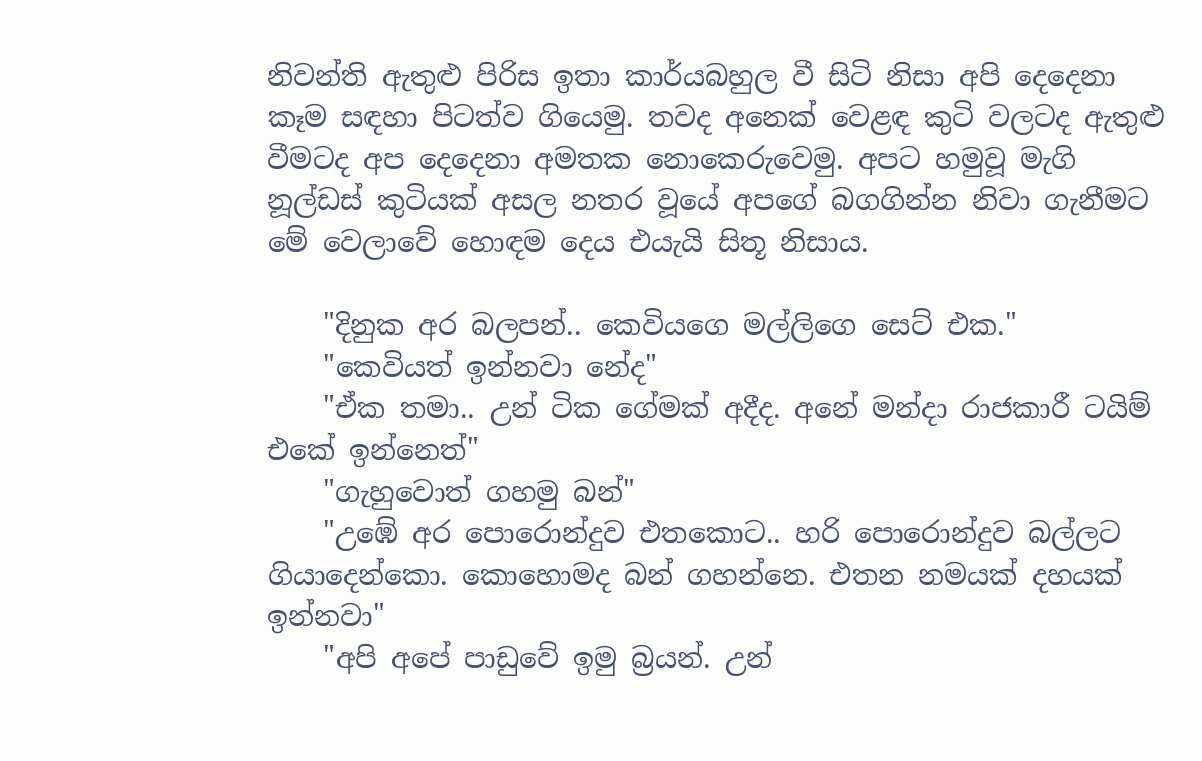නිවන්ති ඇතුළු පිරිස ඉතා කාර්යබහුල වී සිටි නිසා අපි දෙදෙනා කෑම සඳහා පිටත්ව ගියෙමු. තවද අනෙක් වෙළඳ කුටි වලටද ඇතුළු වීමටද අප දෙදෙනා අමතක නොකෙරුවෙමු. අපට හමුවූ මැගි නූල්ඩස් කුටියක් අසල නතර වූයේ අපගේ බගගින්න නිවා ගැනීමට මේ වෙලාවේ හොඳම දෙය එයැයි සිතූ නිසාය.

    "දිනුක අර බලපන්.. කෙවියගෙ මල්ලිගෙ සෙට් එක."
    "කෙවියත් ඉන්නවා නේද"
    "ඒක තමා.. උන් ටික ගේමක් අදීද. අනේ මන්දා රාජකාරී ටයිම් එකේ ඉන්නෙත්"
    "ගැහුවොත් ගහමු බන්"
    "උඹේ අර පොරොන්දුව එතකොට.. හරි පොරොන්දුව බල්ලට ගියාදෙන්කො. කොහොමද බන් ගහන්නෙ. එතන නමයක් දහයක් ඉන්නවා"
    "අපි අපේ පාඩුවේ ඉමු බ්‍රයන්. උන්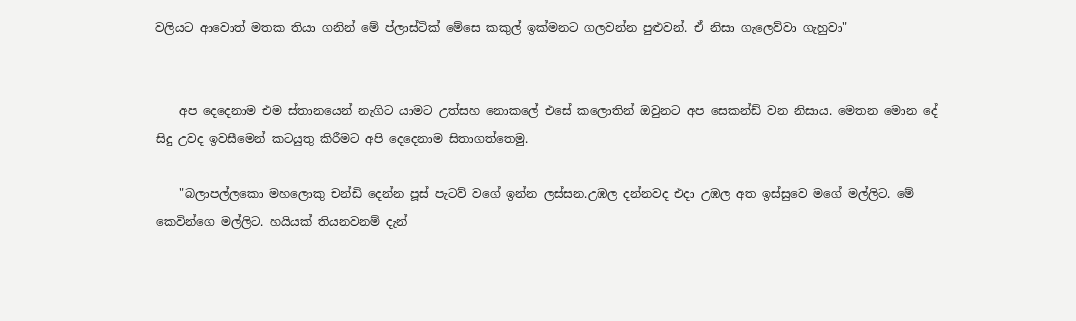වලියට ආවොත් මතක තියා ගනින් මේ ප්ලාස්ටික් මේසෙ කකුල් ඉක්මනට ගලවන්න පුළුවන්. ඒ නිසා ගැලෙව්වා ගැහුවා"


    අප දෙදෙනාම එම ස්තානයෙන් නැගිට යාමට උත්සහ නොකලේ එසේ කලොතින් ඔවුනට අප සෙකන්ඩ් වන නිසාය. මෙතන මොන දේ සිදු උවද ඉවසීමෙන් කටයුතු කිරීමට අපි දෙදෙනාම සිතාගත්තෙමු.

    "බලාපල්ලකො මහලොකු චන්ඩි දෙන්න පූස් පැටව් වගේ ඉන්න ලස්සන.උඹල දන්නවද එදා උඹල අත ඉස්සුවෙ මගේ මල්ලිට. මේ කෙවින්ගෙ මල්ලිට. හයියක් තියනවනම් දැන්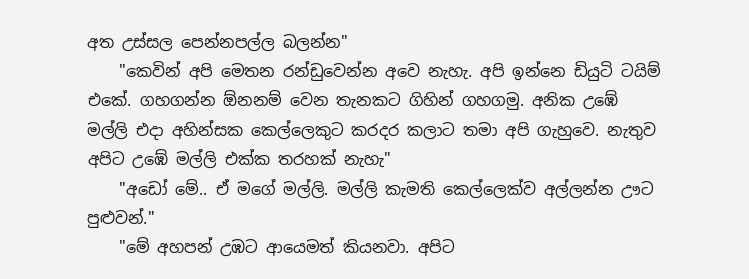අත උස්සල පෙන්නපල්ල බලන්න"
    "කෙවින් අපි මෙතන රන්ඩුවෙන්න අවෙ නැහැ. අපි ඉන්නෙ ඩියුටි ටයිම් එකේ. ගහගන්න ඕනනම් වෙන තැනකට ගිහින් ගහගමු. අනික උඹේ මල්ලි එදා අහින්සක කෙල්ලෙකුට කරදර කලාට තමා අපි ගැහුවෙ. නැතුව අපිට උඹේ මල්ලි එක්ක තරහක් නැහැ"
    "අඩෝ මේ.. ඒ මගේ මල්ලි. මල්ලි කැමති කෙල්ලෙක්ව අල්ලන්න ඌට පුළුවන්."
    "මේ අහපන් උඹට ආයෙමත් කියනවා. අපිට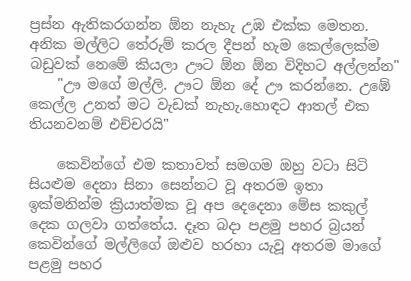ප්‍රස්න ඇතිකරගන්න ඕන නැහැ උඹ එක්ක මෙතන. අනික මල්ලිට තේරුම් කරල දීපන් හැම කෙල්ලෙක්ම බඩුවක් නෙමේ කියලා ඌට ඕන ඕන විදිහට අල්ලන්න"
    "ඌ මගේ මල්ලි. ඌට ඕන දේ ඌ කරන්නෙ. උඹේ කෙල්ල උනත් මට වැඩක් නැහැ.හොඳට ආතල් එක තියනවනම් එච්චරයි"

    කෙවින්ගේ එම කතාවත් සමගම ඔහු වටා සිටි සියළුම දෙනා සිනා සෙන්නට වූ අතරම ඉතා ඉක්මනින්ම ක්‍රියාත්මක වූ අප දෙදෙනා මේස කකුල් දෙක ගලවා ගත්තේය. දෑත බදා පළමු පහර බ්‍රයන් කෙවින්ගේ මල්ලිගේ ඔළුව හරහා යැවූ අතරම මාගේ පළමු පහර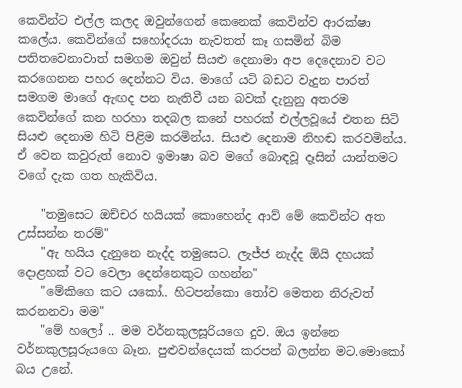කෙවින්ට එල්ල කලද ඔවුන්ගෙන් කෙනෙක් කෙවින්ව ආරක්ෂා කලේය. කෙවින්ගේ සහෝදරයා නැවතත් කෑ ගසමින් බිම පතිතවෙනාවාත් සමගම ඔවුන් සියළු දෙනාමා අප දෙදෙනාව වට කරගෙනන පහර දෙන්නට විය. මාගේ යටි බඩට වැදුන පාරත් සමගම මාගේ ඇඟද පන නැතිවී යන බවක් දැනුනු අතරම කෙවින්ගේ කන හරහා තදබල කනේ පහරක් එල්ලවූයේ එතන සිටි සියළු දෙනාම හිටි පිළිම කරමින්ය. සියළු දෙනාම නිහඬ කරවමින්ය. ඒ වෙන කවුරුත් නොව ඉමාෂා බව මගේ බොඳවූ දෑසින් යාන්තමට වගේ දැක ගත හැකිවිය.

    "තමුසෙට ඔච්චර හයියක් කොහෙන්ද ආව් මේ කෙවින්ට අත උස්සන්න තරම්"
    "ඇ හයිය දැනුනෙ නැද්ද තමුසෙට. ලැජ්ජ නැද්ද ඕයි දහයක් දොළහක් වට වෙලා දෙන්නෙකුට ගහන්න"
    "මේකිගෙ කට යකෝ.. හිටපන්කො තෝව මෙතන නිරුවත් කරනනවා මම"
    "මේ හලෝ .. මම වර්නකුලසූරියගෙ දුව. ඔය ඉන්නෙ වර්නකුලසූරුයගෙ බෑන. පුළුවන්දෙයක් කරපන් බලන්න මට.මොකෝ බය උනේ.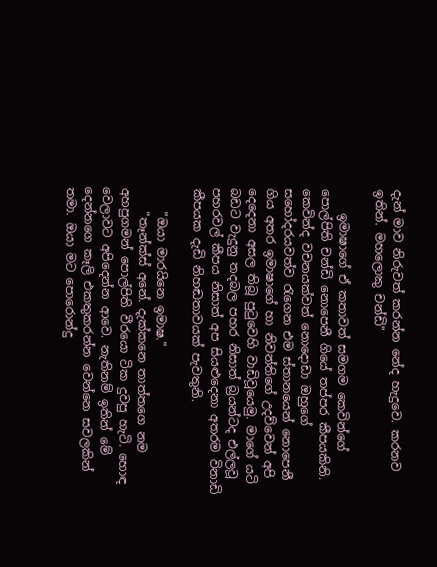දැන් මාව නිරුවත් කරන්න නේද හැදුවෙ. කරනව ඉතින්. මහලොකු චන්ඩි"

    ඉමාෂාගේ ඒ කතාවත් සමගම කෙවින්ගේ පොල්පිති චන්ඩි නොපෙනී ගියේ තප්පර කීපයකිනි. කෙවින්ද වචනයක්වත් නොදොඩා ඔහුගේ සහෝදරයවත්ව රැගෙන එම ස්තානයෙන් නොපෙනී ගිය අතර ඉමාෂාගේ හා නිවන්තිගේ උදව්වෙන් අපි දෙදෙනා අසල තිබූ පුටුවෙහි වාඩිවූයෙමු. මාගේ යටි බඩට වැදුනු තදබල පහර නිසාත් බ්‍රයන්ටද එල්ලවූ පහරවල් කීපය නිසාත් අප සියළුදෙනා අතරම විනාඩි කීපයක දැඩි නිහඬතාවයක් පැවතුනි.

    "ඔයා මාරයිනෙ ඉමාෂ."
    "තෑන්ක්ස් අනේ. දැක්කනෙ තාත්තගෙ නම අහපුගමන් පොල්පිති වීරයො ටික දුවපු හැටි. හොඳ වෙලාවට අපිදෙන්න ආවෙ. නැතිනම් ඉතින් මේ දෙන්නගෙ කෑලි එකතුකරන්න වෙන්නෙ සවලකින් තමා. ඔයා මට පොරොන්දු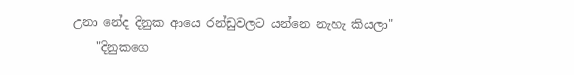උනා නේද දිනුක ආයෙ රන්ඩුවලට යන්නෙ නැහැ කියලා"
    "දිනුකගෙ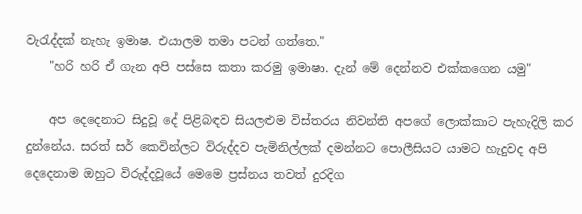වැරැද්දක් නැහැ ඉමාෂ. එයාලම තමා පටන් ගත්තෙ."
    "හරි හරි ඒ ගැන අපි පස්සෙ කතා කරමු ඉමාෂා. දැන් මේ දෙන්නව එක්කගෙන යමු"

    අප දෙදෙනාට සිදුවූ දේ පිළිබඳව සියලළුම විස්තරය නිවන්ති අපගේ ලොක්කාට පැහැදිලි කර දුන්නේය. සරත් සර් කෙවින්ලට විරුද්දව පැමිනිල්ලක් දමන්නට පොලීසියට යාමට හැදුවද අපි දෙදෙනාම ඔහුට විරුද්දවූයේ මෙමෙ ප්‍රස්නය තවත් දුරදිග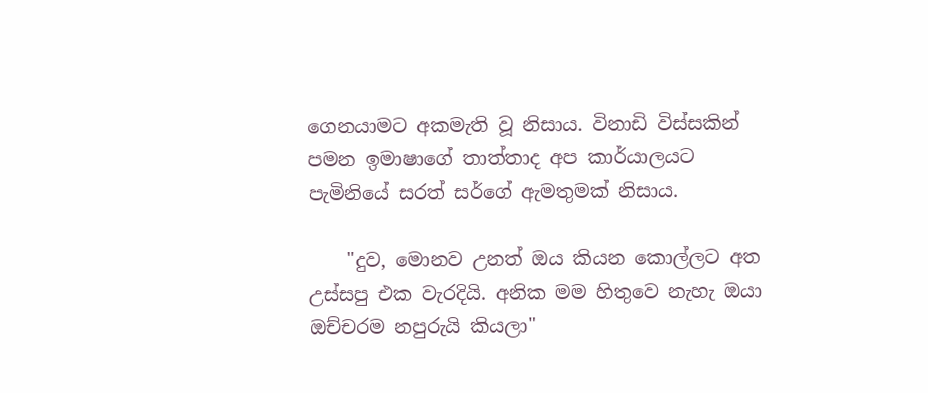ගෙනයාමට අකමැති වූ නිසාය. විනාඩි විස්සකින් පමන ඉමාෂාගේ තාත්තාද අප කාර්යාලයට පැමිනියේ සරත් සර්ගේ ඇමතුමක් නිසාය.

    "දුව, මොනව උනත් ඔය කියන කොල්ලට අත උස්සපු එක වැරදියි. අනික මම හිතුවෙ නැහැ ඔයා ඔච්චරම නපුරුයි කියලා"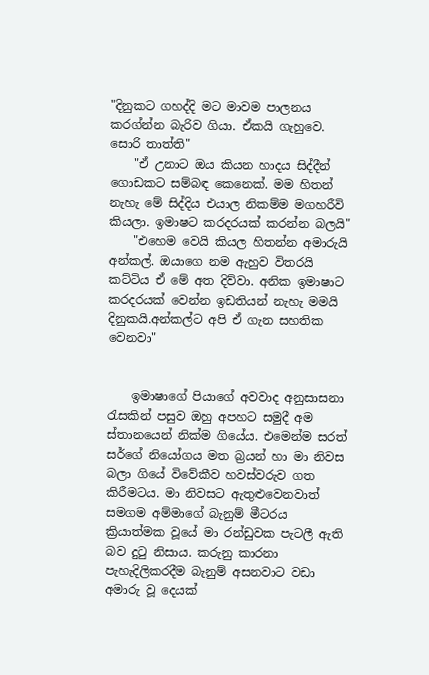"දිනුකට ගහද්දි මට මාවම පාලනය කරග්න්න බැරිව ගියා. ඒකයි ගැහුවෙ. සොරි තාත්ති"
    "ඒ උනාට ඔය කියන හාදය සිද්දීන් ගොඩකට සම්බඳ කෙනෙක්. මම හිතන් නැහැ මේ සිද්දිය එයාල නිකම්ම මගහරීවි කියලා. ඉමාෂට කරදරයක් කරන්න බලයි"
    "එහෙම වෙයි කියල හිතන්න අමාරුයි අන්කල්. ඔයාගෙ නම ඇහුව විතරයි කට්ටිය ඒ මේ අත දිව්වා. අනික ඉමාෂාට කරදරයක් වෙන්න ඉඩතියන් නැහැ මමයි දිනුකයි.අන්කල්ට අපි ඒ ගැන සහතික වෙනවා"


    ඉමාෂාගේ පියාගේ අවවාද අනුසාසනා රැසකින් පසුව ඔහු අපහට සමුදී අම ස්තානයෙන් නික්ම ගියේය. එමෙන්ම සරත් සර්ගේ නියෝගය මත බ්‍රයන් හා මා නිවස බලා ගියේ විවේකීව හවස්වරුව ගත කිරීමටය. මා නිවසට ඇතුළුවෙනවාත් සමගම අම්මාගේ බැනුම් මීටරය ක්‍රියාත්මක වූයේ මා රන්ඩුවක පැටලී ඇති බව දුටු නිසාය. කරුනු කාරනා පැහැදිලිකරදීම බැනුම් අසනවාට වඩා අමාරු වූ දෙයක්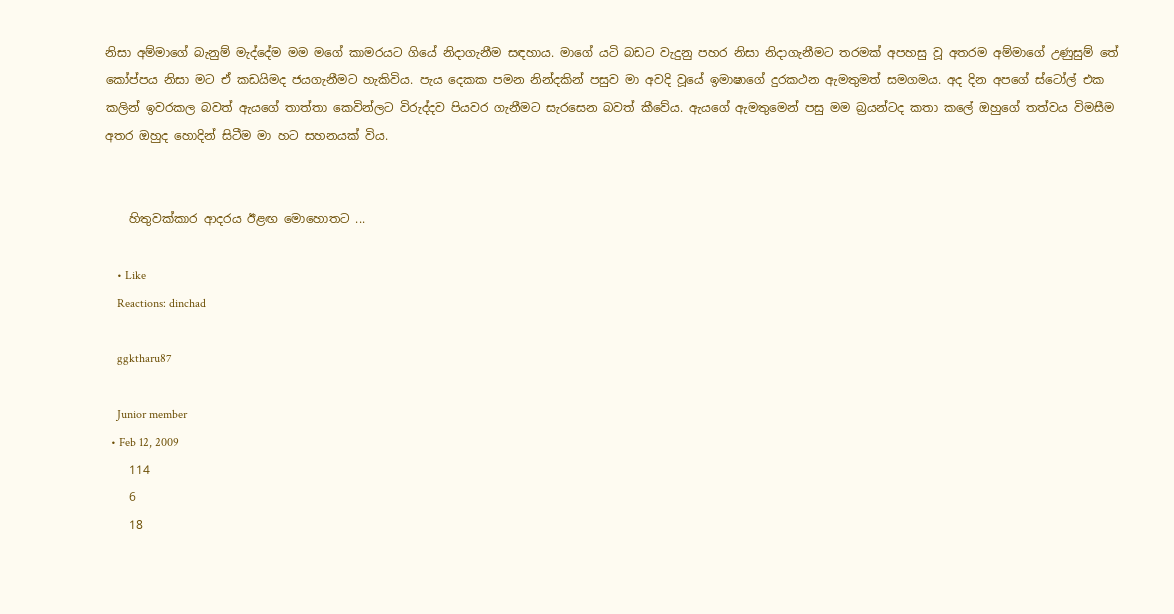නිසා අම්මාගේ බැනුම් මැද්දේම මම මගේ කාමරයට ගියේ නිදාගැනීම සඳහාය. මාගේ යටි බඩට වැදුනු පහර නිසා නිදාගැනීමට තරමක් අපහසු වූ අතරම අම්මාගේ උණුසුම් තේ කෝප්පය නිසා මට ඒ කඩයිමද ජයගැනීමට හැකිවිය. පැය දෙකක පමන නින්දකින් පසුව මා අවදි වූයේ ඉමාෂාගේ දුරකථන ඇමතුමත් සමගමය. අද දින අපගේ ස්ටෝල් එක කලින් ඉවරකල බවත් ඇයගේ තාත්තා කෙවින්ලට විරුද්දව පියවර ගැනීමට සැරසෙන බවත් කීවේය. ඇයගේ ඇමතුමෙන් පසු මම බ්‍රයන්ටද කතා කලේ ඔහුගේ තත්වය විමසීම අතර ඔහුද හොදින් සිටීම මා හට සහනයක් විය.


    හිතුවක්කාර ආදරය ඊළඟ මොහොතට ...

    • Like
    Reactions: dinchad

    ggktharu87

    Junior member
  • Feb 12, 2009
    114
    6
    18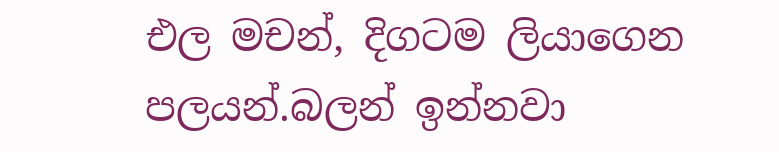එල මචන්, දිගටම ලියාගෙන පලයන්.බලන් ඉන්නවා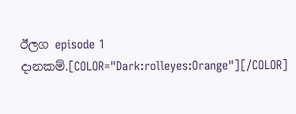ඊලග episode 1 දානකම්.[COLOR="Dark:rolleyes:Orange"][/COLOR]